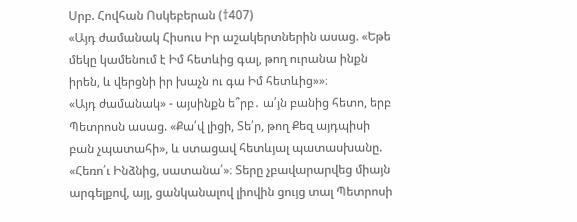Սրբ. Հովհան Ոսկեբերան (†407)
«Այդ ժամանակ Հիսուս Իր աշակերտներին ասաց. «Եթե մեկը կամենում է Իմ հետևից գալ, թող ուրանա ինքն իրեն, և վերցնի իր խաչն ու գա Իմ հետևից»»։
«Այդ ժամանակ» - այսինքն ե՞րբ․ ա՛յն բանից հետո, երբ Պետրոսն ասաց. «Քա՛վ լիցի, Տե՛ր, թող Քեզ այդպիսի բան չպատահի», և ստացավ հետևյալ պատասխանը. «Հեռո՛ւ Ինձնից, սատանա՛»։ Տերը չբավարարվեց միայն արգելքով, այլ, ցանկանալով լիովին ցույց տալ Պետրոսի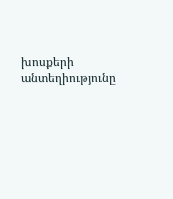խոսքերի անտեղիությունը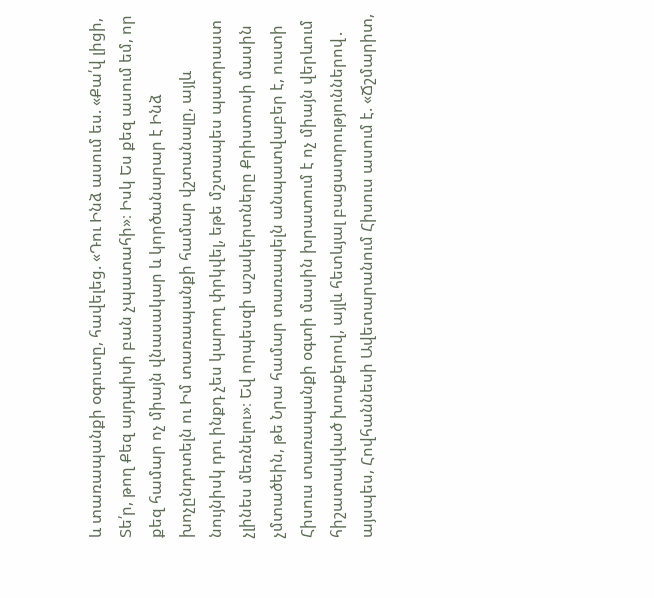և տառապանքի օգուտը, հավելեց. «Դու Ինձ ասում ես. «Քա՛վ լիցի, Տե՛ր, թող Քեզ այդպիսի բան չպատահի»։ Իսկ Ես քեզ ասում եմ, որ քեզ համար ոչ միայն վնասակար և կործանարար է Ինձ խոչընդոտելն ու Իմ տառապանքի համար վշտանալը, այլև նույնիսկ դու ինքդ չես կարող փրկվել, եթե մշտապես պատրաստ չլինես մեռնելու»։ Եվ որպեսզի աշակերտները Քրիստոսի մասին չմտածեին, թե Նրա համար տառապելն անպատվաբեր է, ուստի Հիսուս տառապանքի օգտի մասին խրատում է ոչ միայն վերևում հիշատակված խոսքերով, այլև հետևյալ բացատրություններով․ այսպես, Հովհաննեսի Ավետարանում Հիսուս ասում է. «Ճշմարիտ,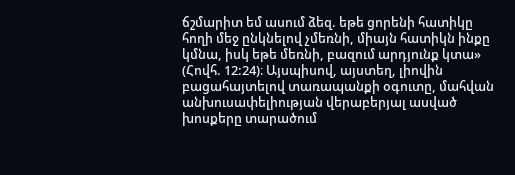ճշմարիտ եմ ասում ձեզ. եթե ցորենի հատիկը հողի մեջ ընկնելով չմեռնի, միայն հատիկն ինքը կմնա, իսկ եթե մեռնի, բազում արդյունք կտա» (Հովհ. 12:24)։ Այսպիսով, այստեղ, լիովին բացահայտելով տառապանքի օգուտը, մահվան անխուսափելիության վերաբերյալ ասված խոսքերը տարածում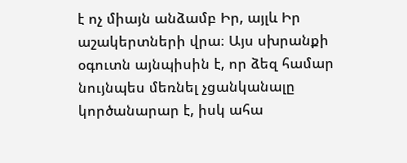է ոչ միայն անձամբ Իր, այլև Իր աշակերտների վրա։ Այս սխրանքի օգուտն այնպիսին է, որ ձեզ համար նույնպես մեռնել չցանկանալը կործանարար է, իսկ ահա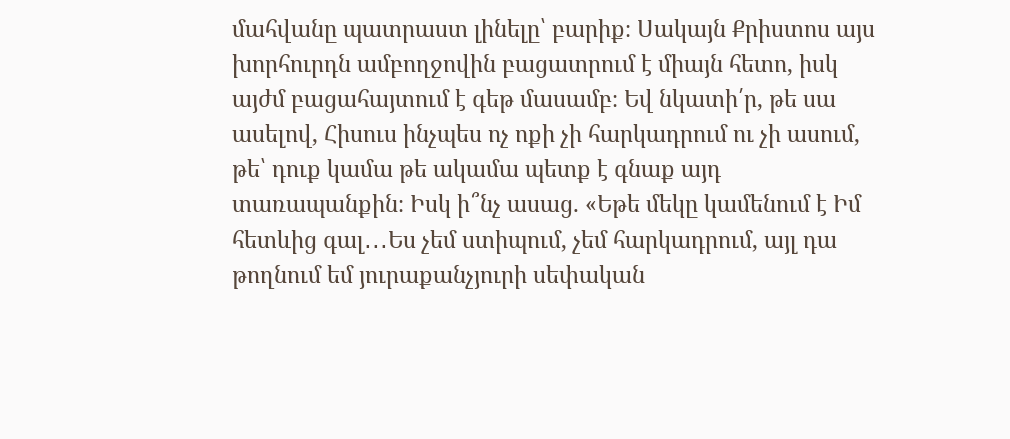մահվանը պատրաստ լինելը՝ բարիք։ Սակայն Քրիստոս այս խորհուրդն ամբողջովին բացատրում է միայն հետո, իսկ այժմ բացահայտում է գեթ մասամբ։ Եվ նկատի՛ր, թե սա ասելով, Հիսուս ինչպես ոչ ոքի չի հարկադրում ու չի ասում, թե՝ դուք կամա թե ակամա պետք է գնաք այդ տառապանքին։ Իսկ ի՞նչ ասաց. «Եթե մեկը կամենում է Իմ հետևից գալ․․․Ես չեմ ստիպում, չեմ հարկադրում, այլ դա թողնում եմ յուրաքանչյուրի սեփական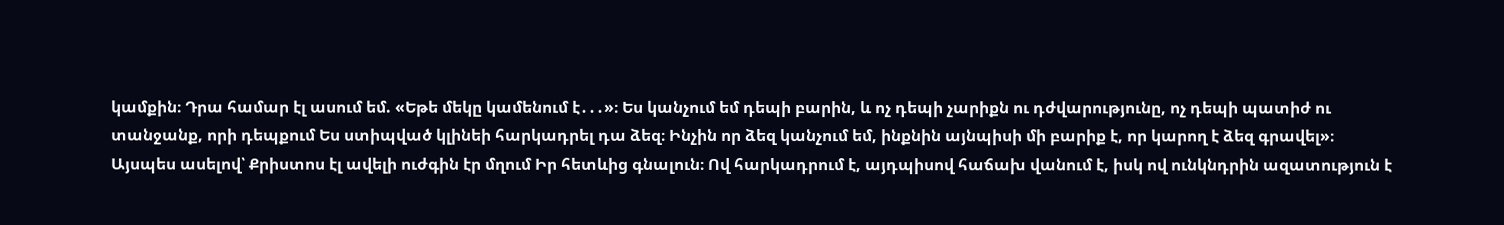կամքին։ Դրա համար էլ ասում եմ. «Եթե մեկը կամենում է․․․»։ Ես կանչում եմ դեպի բարին, և ոչ դեպի չարիքն ու դժվարությունը, ոչ դեպի պատիժ ու տանջանք, որի դեպքում Ես ստիպված կլինեի հարկադրել դա ձեզ։ Ինչին որ ձեզ կանչում եմ, ինքնին այնպիսի մի բարիք է, որ կարող է ձեզ գրավել»։ Այսպես ասելով՝ Քրիստոս էլ ավելի ուժգին էր մղում Իր հետևից գնալուն։ Ով հարկադրում է, այդպիսով հաճախ վանում է, իսկ ով ունկնդրին ազատություն է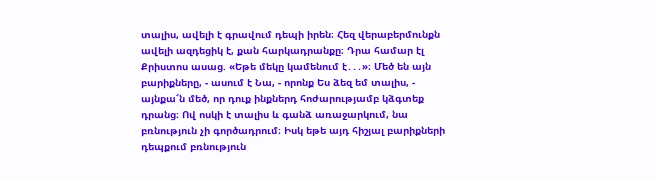տալիս, ավելի է գրավում դեպի իրեն։ Հեզ վերաբերմունքն ավելի ազդեցիկ է, քան հարկադրանքը։ Դրա համար էլ Քրիստոս ասաց. «Եթե մեկը կամենում է․․․»։ Մեծ են այն բարիքները, - ասում է Նա, - որոնք Ես ձեզ եմ տալիս, - այնքա՜ն մեծ, որ դուք ինքներդ հոժարությամբ կձգտեք դրանց։ Ով ոսկի է տալիս և գանձ առաջարկում, նա բռնություն չի գործադրում։ Իսկ եթե այդ հիշյալ բարիքների դեպքում բռնություն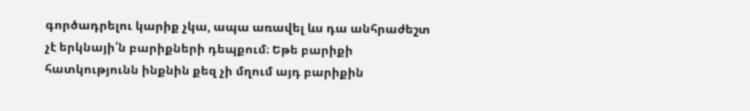գործադրելու կարիք չկա, ապա առավել ևս դա անհրաժեշտ չէ երկնայի՛ն բարիքների դեպքում։ Եթե բարիքի հատկությունն ինքնին քեզ չի մղում այդ բարիքին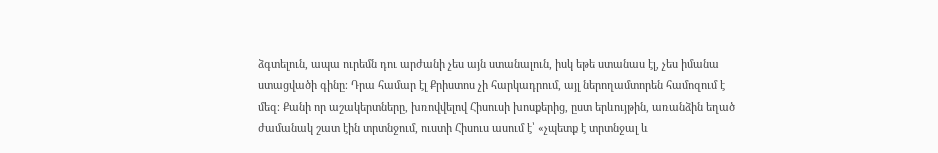ձգտելուն, ապա ուրեմն դու արժանի չես այն ստանալուն, իսկ եթե ստանաս էլ, չես իմանա ստացվածի գինը։ Դրա համար էլ Քրիստոս չի հարկադրում, այլ ներողամտորեն համոզում է մեզ։ Քանի որ աշակերտները, խռովվելով Հիսուսի խոսքերից, ըստ երևույթին, առանձին եղած ժամանակ շատ էին տրտնջում, ուստի Հիսուս ասում է՝ «չպետք է տրտնջալ և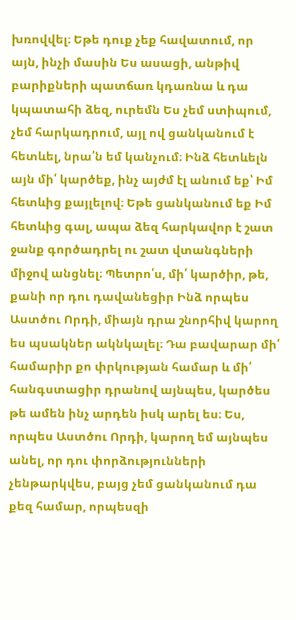խռովվել։ Եթե դուք չեք հավատում, որ այն, ինչի մասին Ես ասացի, անթիվ բարիքների պատճառ կդառնա և դա կպատահի ձեզ, ուրեմն Ես չեմ ստիպում, չեմ հարկադրում, այլ ով ցանկանում է հետևել, նրա՛ն եմ կանչում։ Ինձ հետևելն այն մի՛ կարծեք, ինչ այժմ էլ անում եք՝ Իմ հետևից քայլելով։ Եթե ցանկանում եք Իմ հետևից գալ, ապա ձեզ հարկավոր է շատ ջանք գործադրել ու շատ վտանգների միջով անցնել։ Պետրո՛ս, մի՛ կարծիր, թե, քանի որ դու դավանեցիր Ինձ որպես Աստծու Որդի, միայն դրա շնորհիվ կարող ես պսակներ ակնկալել։ Դա բավարար մի՛ համարիր քո փրկության համար և մի՛ հանգստացիր դրանով այնպես, կարծես թե ամեն ինչ արդեն իսկ արել ես։ Ես, որպես Աստծու Որդի, կարող եմ այնպես անել, որ դու փորձությունների չենթարկվես, բայց չեմ ցանկանում դա քեզ համար, որպեսզի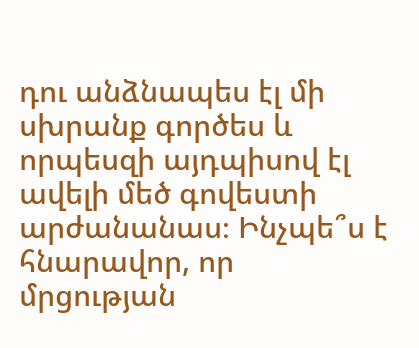դու անձնապես էլ մի սխրանք գործես և որպեսզի այդպիսով էլ ավելի մեծ գովեստի արժանանաս։ Ինչպե՞ս է հնարավոր, որ մրցության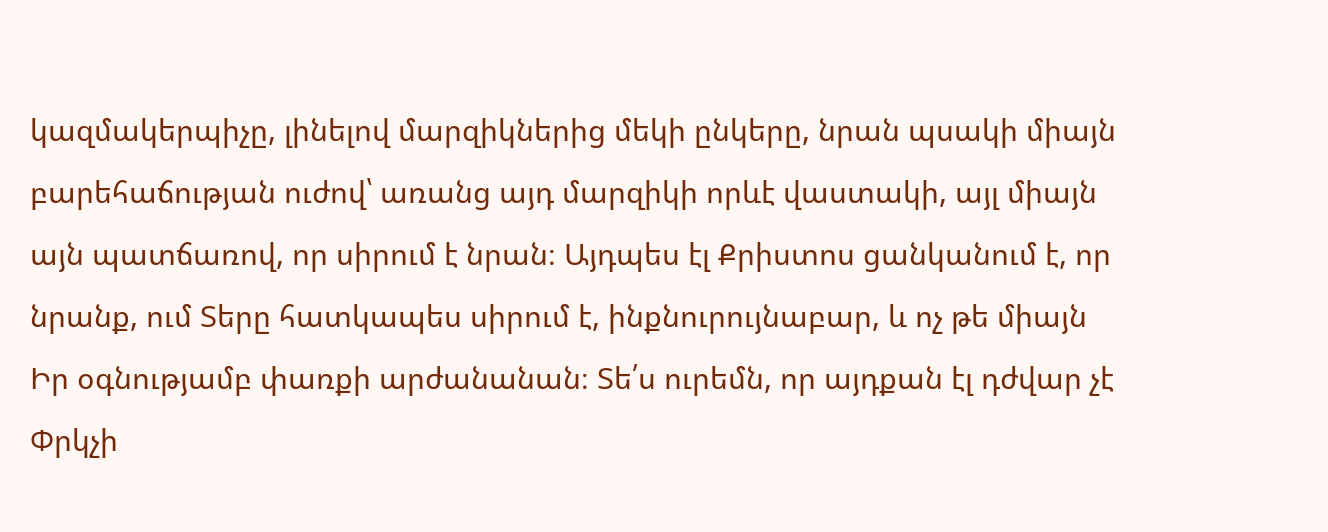կազմակերպիչը, լինելով մարզիկներից մեկի ընկերը, նրան պսակի միայն բարեհաճության ուժով՝ առանց այդ մարզիկի որևէ վաստակի, այլ միայն այն պատճառով, որ սիրում է նրան։ Այդպես էլ Քրիստոս ցանկանում է, որ նրանք, ում Տերը հատկապես սիրում է, ինքնուրույնաբար, և ոչ թե միայն Իր օգնությամբ փառքի արժանանան։ Տե՛ս ուրեմն, որ այդքան էլ դժվար չէ Փրկչի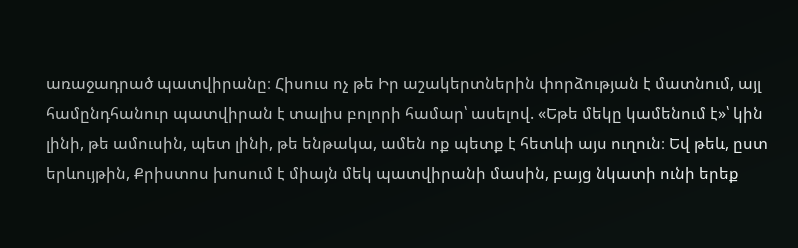առաջադրած պատվիրանը։ Հիսուս ոչ թե Իր աշակերտներին փորձության է մատնում, այլ համընդհանուր պատվիրան է տալիս բոլորի համար՝ ասելով. «Եթե մեկը կամենում է»՝ կին լինի, թե ամուսին, պետ լինի, թե ենթակա, ամեն ոք պետք է հետևի այս ուղուն։ Եվ թեև, ըստ երևույթին, Քրիստոս խոսում է միայն մեկ պատվիրանի մասին, բայց նկատի ունի երեք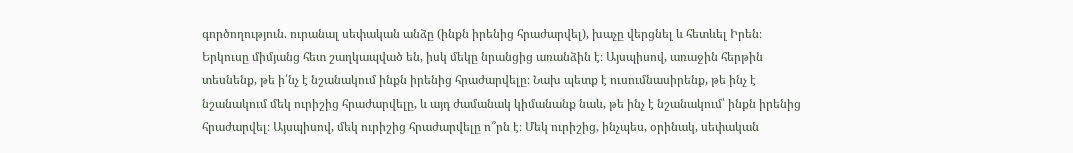գործողություն. ուրանալ սեփական անձը (ինքն իրենից հրաժարվել), խաչը վերցնել և հետևել Իրեն։ Երկուսը միմյանց հետ շաղկապված են, իսկ մեկը նրանցից առանձին է։ Այսպիսով, առաջին հերթին տեսնենք, թե ի՛նչ է նշանակում ինքն իրենից հրաժարվելը։ Նախ պետք է ուսումնասիրենք, թե ինչ է նշանակում մեկ ուրիշից հրաժարվելը, և այդ ժամանակ կիմանանք նաև, թե ինչ է նշանակում՝ ինքն իրենից հրաժարվել։ Այսպիսով, մեկ ուրիշից հրաժարվելը ո՞րն է։ Մեկ ուրիշից, ինչպես, օրինակ, սեփական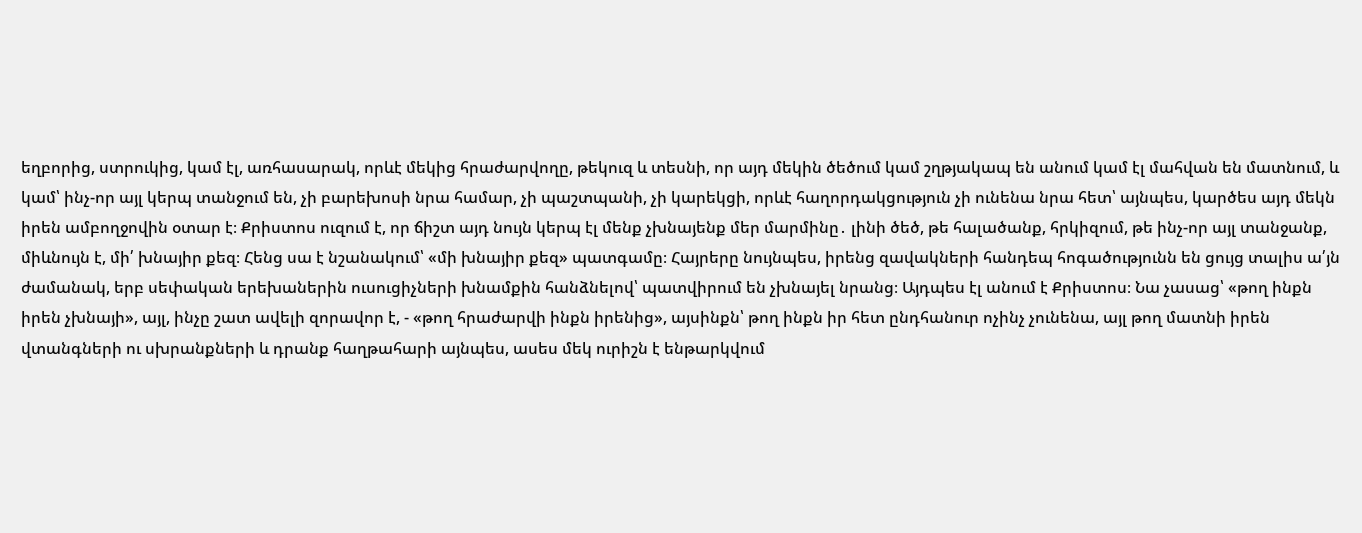եղբորից, ստրուկից, կամ էլ, առհասարակ, որևէ մեկից հրաժարվողը, թեկուզ և տեսնի, որ այդ մեկին ծեծում կամ շղթյակապ են անում կամ էլ մահվան են մատնում, և կամ՝ ինչ-որ այլ կերպ տանջում են, չի բարեխոսի նրա համար, չի պաշտպանի, չի կարեկցի, որևէ հաղորդակցություն չի ունենա նրա հետ՝ այնպես, կարծես այդ մեկն իրեն ամբողջովին օտար է։ Քրիստոս ուզում է, որ ճիշտ այդ նույն կերպ էլ մենք չխնայենք մեր մարմինը․ լինի ծեծ, թե հալածանք, հրկիզում, թե ինչ-որ այլ տանջանք, միևնույն է, մի՛ խնայիր քեզ։ Հենց սա է նշանակում՝ «մի խնայիր քեզ» պատգամը։ Հայրերը նույնպես, իրենց զավակների հանդեպ հոգածությունն են ցույց տալիս ա՛յն ժամանակ, երբ սեփական երեխաներին ուսուցիչների խնամքին հանձնելով՝ պատվիրում են չխնայել նրանց։ Այդպես էլ անում է Քրիստոս։ Նա չասաց՝ «թող ինքն իրեն չխնայի», այլ, ինչը շատ ավելի զորավոր է, - «թող հրաժարվի ինքն իրենից», այսինքն՝ թող ինքն իր հետ ընդհանուր ոչինչ չունենա, այլ թող մատնի իրեն վտանգների ու սխրանքների և դրանք հաղթահարի այնպես, ասես մեկ ուրիշն է ենթարկվում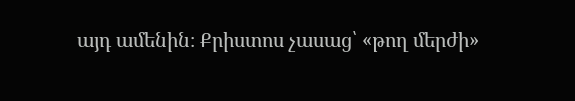այդ ամենին։ Քրիստոս չասաց՝ «թող մերժի»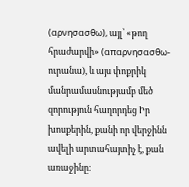(αρνησασθω), այլ՝ «թող հրաժարվի» (απαρνησασθω-ուրանա), և այս փոքրիկ մանրամասնությամբ մեծ զորություն հաղորդեց Իր խոսքերին, քանի որ վերջինն ավելի արտահայտիչ է, քան առաջինը։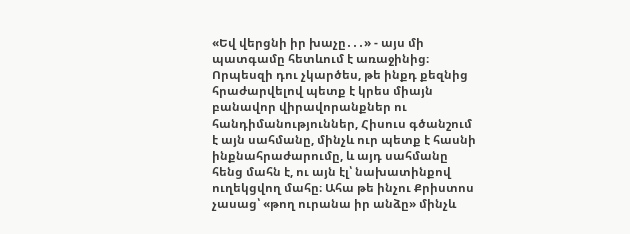«Եվ վերցնի իր խաչը․․․» - այս մի պատգամը հետևում է առաջինից։ Որպեսզի դու չկարծես, թե ինքդ քեզնից հրաժարվելով պետք է կրես միայն բանավոր վիրավորանքներ ու հանդիմանություններ, Հիսուս գծանշում է այն սահմանը, մինչև ուր պետք է հասնի ինքնահրաժարումը, և այդ սահմանը հենց մահն է, ու այն էլ՝ նախատինքով ուղեկցվող մահը։ Ահա թե ինչու Քրիստոս չասաց՝ «թող ուրանա իր անձը» մինչև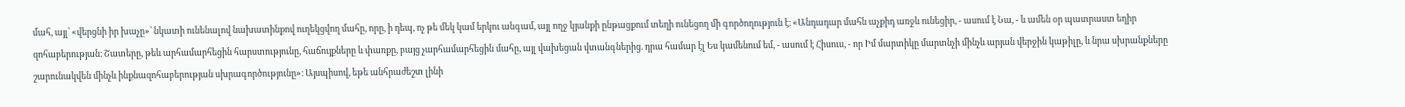մահ, այլ՝ «վերցնի իր խաչը»՝ նկատի ունենալով նախատինքով ուղեկցվող մահը, որը, ի դեպ, ոչ թե մեկ կամ երկու անգամ, այլ ողջ կյանքի ընթացքում տեղի ունեցող մի գործողություն է։ «Անդադար մահն աչքիդ առջև ունեցիր, - ասում է Նա, - և ամեն օր պատրաստ եղիր զոհաբերության։ Շատերը, թեև արհամարհեցին հարստությունը, հաճույքները և փառքը, բայց չարհամարհեցին մահը, այլ վախեցան վտանգներից. դրա համար էլ Ես կամենում եմ, - ասում է Հիսուս, - որ Իմ մարտիկը մարտնչի մինչև արյան վերջին կաթիլը, և նրա սխրանքները շարունակվեն մինչև ինքնազոհաբերության սխրագործությունը»։ Այսպիսով, եթե անհրաժեշտ լինի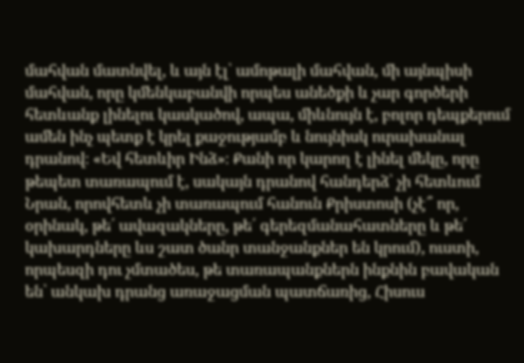մահվան մատնվել, և այն էլ՝ ամոթալի մահվան, մի այնպիսի մահվան, որը կմենկաբանվի որպես անեծքի և չար գործերի հետևանք լինելու կասկածով, ապա, միևնույն է, բոլոր դեպքերում ամեն ինչ պետք է կրել քաջությամբ և նույնիսկ ուրախանալ դրանով։ «Եվ հետևիր Ինձ»։ Քանի որ կարող է լինել մեկը, որը թեպետ տառապում է, սակայն դրանով հանդերձ՝ չի հետևում Նրան, որովհետև չի տառապում հանուն Քրիստոսի (չէ՞ որ, օրինակ, թե՛ ավազակները, թե՛ գերեզմանահատները և թե՛ կախարդները ևս շատ ծանր տանջանքներ են կրում), ուստի, որպեսզի դու չմտածես, թե տառապանքներն ինքնին բավական են՝ անկախ դրանց առաջացման պատճառից, Հիսուս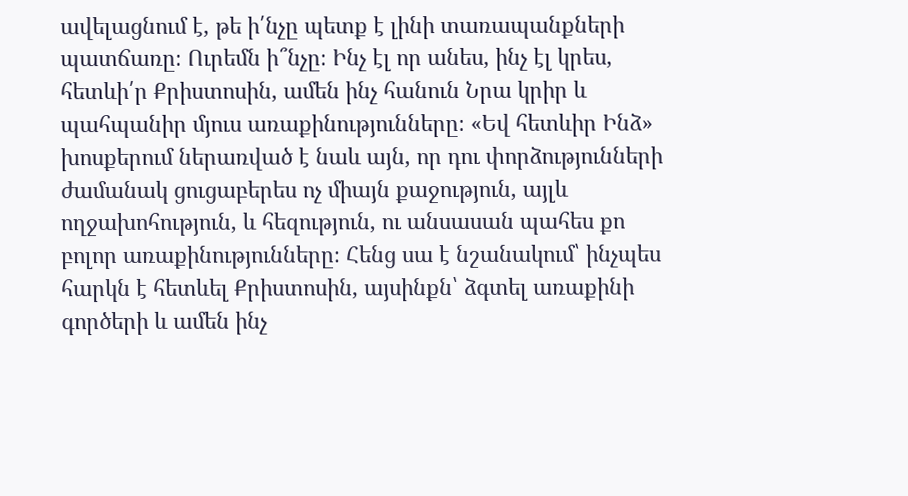ավելացնում է, թե ի՛նչը պետք է լինի տառապանքների պատճառը։ Ուրեմն ի՞նչը։ Ինչ էլ որ անես, ինչ էլ կրես, հետևի՛ր Քրիստոսին, ամեն ինչ հանուն Նրա կրիր և պահպանիր մյուս առաքինությունները։ «Եվ հետևիր Ինձ» խոսքերում ներառված է նաև այն, որ դու փորձությունների ժամանակ ցուցաբերես ոչ միայն քաջություն, այլև ողջախոհություն, և հեզություն, ու անսասան պահես քո բոլոր առաքինությունները։ Հենց սա է նշանակում՝ ինչպես հարկն է հետևել Քրիստոսին, այսինքն՝ ձգտել առաքինի գործերի և ամեն ինչ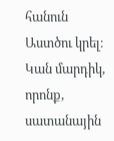հանուն Աստծու կրել։ Կան մարդիկ, որոնք, սատանային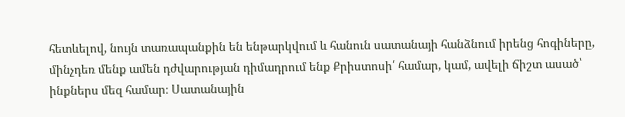հետևելով, նույն տառապանքին են ենթարկվում և հանուն սատանայի հանձնում իրենց հոգիները, մինչդեռ մենք ամեն դժվարության դիմադրում ենք Քրիստոսի՛ համար, կամ, ավելի ճիշտ ասած՝ ինքներս մեզ համար։ Սատանային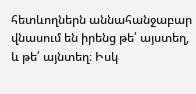հետևողներն աննահանջաբար վնասում են իրենց թե՛ այստեղ, և թե՛ այնտեղ։ Իսկ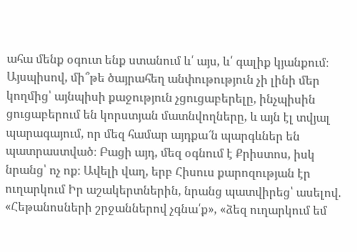ահա մենք օգուտ ենք ստանում և՛ այս, և՛ գալիք կյանքում։ Այսպիսով, մի՞թե ծայրահեղ անփութություն չի լինի մեր կողմից՝ այնպիսի քաջություն չցուցաբերելը, ինչպիսին ցուցաբերում են կորստյան մատնվողները, և այն էլ տվյալ պարագայում, որ մեզ համար այդքա՜ն պարգևներ են պատրաստված։ Բացի այդ, մեզ օգնում է Քրիստոս, իսկ նրանց՝ ոչ ոք։ Ավելի վաղ, երբ Հիսուս քարոզության էր ուղարկում Իր աշակերտներին, նրանց պատվիրեց՝ ասելով. «Հեթանոսների շրջաններով չգնա՛ք», «ձեզ ուղարկում եմ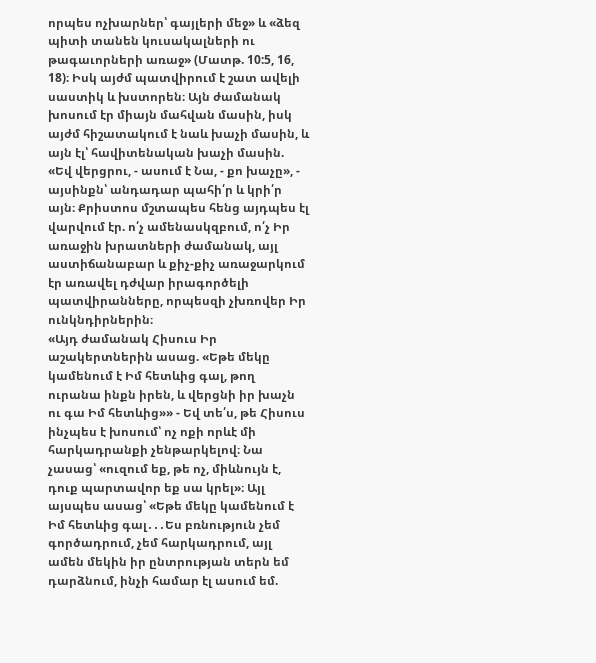որպես ոչխարներ՝ գայլերի մեջ» և «ձեզ պիտի տանեն կուսակալների ու թագաւորների առաջ» (Մատթ. 10:5, 16, 18)։ Իսկ այժմ պատվիրում է շատ ավելի սաստիկ և խստորեն։ Այն ժամանակ խոսում էր միայն մահվան մասին, իսկ այժմ հիշատակում է նաև խաչի մասին, և այն էլ՝ հավիտենական խաչի մասին. «Եվ վերցրու, - ասում է Նա, - քո խաչը», - այսինքն՝ անդադար պահի՛ր և կրի՛ր այն։ Քրիստոս մշտապես հենց այդպես էլ վարվում էր. ո՛չ ամենասկզբում, ո՛չ Իր առաջին խրատների ժամանակ, այլ աստիճանաբար և քիչ-քիչ առաջարկում էր առավել դժվար իրագործելի պատվիրանները, որպեսզի չխռովեր Իր ունկնդիրներին։
«Այդ ժամանակ Հիսուս Իր աշակերտներին ասաց. «Եթե մեկը կամենում է Իմ հետևից գալ, թող ուրանա ինքն իրեն, և վերցնի իր խաչն ու գա Իմ հետևից»» - Եվ տե՛ս, թե Հիսուս ինչպես է խոսում՝ ոչ ոքի որևէ մի հարկադրանքի չենթարկելով։ Նա չասաց՝ «ուզում եք, թե ոչ, միևնույն է, դուք պարտավոր եք սա կրել»։ Այլ այսպես ասաց՝ «Եթե մեկը կամենում է Իմ հետևից գալ․․․Ես բռնություն չեմ գործադրում, չեմ հարկադրում, այլ ամեն մեկին իր ընտրության տերն եմ դարձնում, ինչի համար էլ ասում եմ.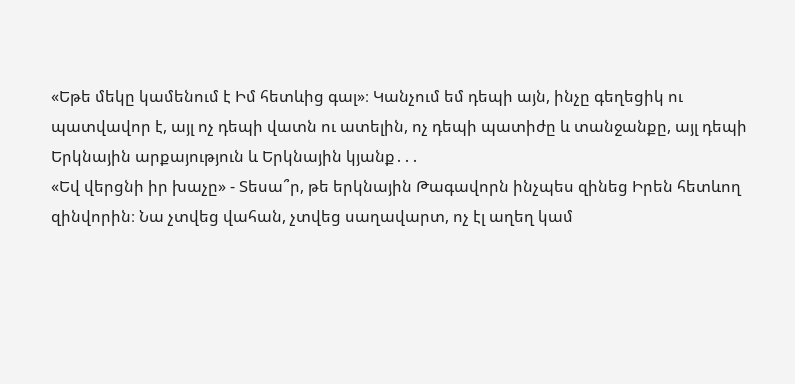«Եթե մեկը կամենում է Իմ հետևից գալ»։ Կանչում եմ դեպի այն, ինչը գեղեցիկ ու պատվավոր է, այլ ոչ դեպի վատն ու ատելին, ոչ դեպի պատիժը և տանջանքը, այլ դեպի Երկնային արքայություն և Երկնային կյանք․․․
«Եվ վերցնի իր խաչը» - Տեսա՞ր, թե երկնային Թագավորն ինչպես զինեց Իրեն հետևող զինվորին։ Նա չտվեց վահան, չտվեց սաղավարտ, ոչ էլ աղեղ կամ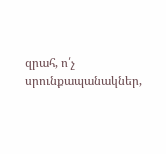զրահ, ո՛չ սրունքապանակներ,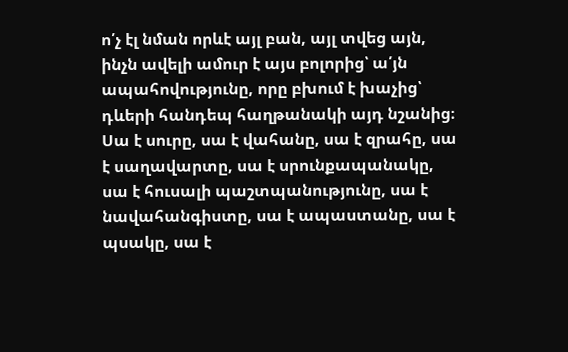ո՛չ էլ նման որևէ այլ բան, այլ տվեց այն, ինչն ավելի ամուր է այս բոլորից՝ ա՛յն ապահովությունը, որը բխում է խաչից՝ դևերի հանդեպ հաղթանակի այդ նշանից։ Սա է սուրը, սա է վահանը, սա է զրահը, սա է սաղավարտը, սա է սրունքապանակը, սա է հուսալի պաշտպանությունը, սա է նավահանգիստը, սա է ապաստանը, սա է պսակը, սա է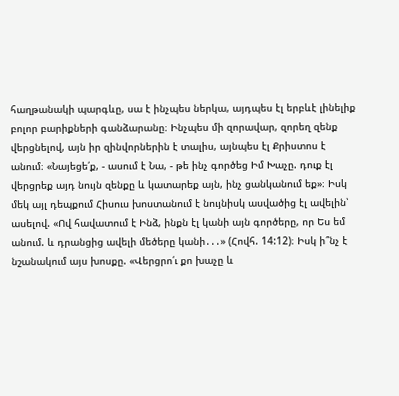հաղթանակի պարգևը, սա է ինչպես ներկա, այդպես էլ երբևէ լինելիք բոլոր բարիքների գանձարանը։ Ինչպես մի զորավար, զորեղ զենք վերցնելով, այն իր զինվորներին է տալիս, այնպես էլ Քրիստոս է անում։ «Նայեցե՛ք, - ասում է Նա, - թե ինչ գործեց Իմ Խաչը. դուք էլ վերցրեք այդ նույն զենքը և կատարեք այն, ինչ ցանկանում եք»։ Իսկ մեկ այլ դեպքում Հիսուս խոստանում է նույնիսկ ասվածից էլ ավելին՝ ասելով. «Ով հավատում է Ինձ, ինքն էլ կանի այն գործերը, որ Ես եմ անում. և դրանցից ավելի մեծերը կանի․․․» (Հովհ. 14:12)։ Իսկ ի՞նչ է նշանակում այս խոսքը. «Վերցրո՛ւ քո խաչը և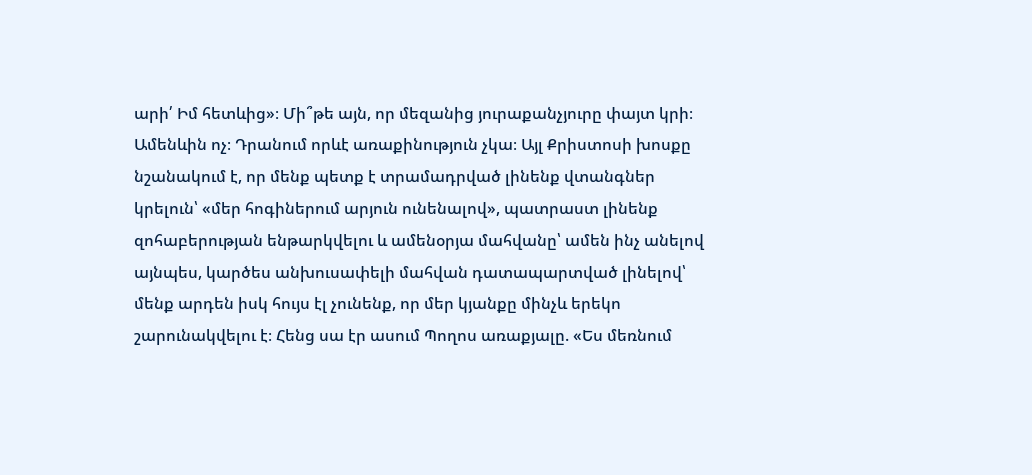արի՛ Իմ հետևից»։ Մի՞թե այն, որ մեզանից յուրաքանչյուրը փայտ կրի։ Ամենևին ոչ։ Դրանում որևէ առաքինություն չկա։ Այլ Քրիստոսի խոսքը նշանակում է, որ մենք պետք է տրամադրված լինենք վտանգներ կրելուն՝ «մեր հոգիներում արյուն ունենալով», պատրաստ լինենք զոհաբերության ենթարկվելու և ամենօրյա մահվանը՝ ամեն ինչ անելով այնպես, կարծես անխուսափելի մահվան դատապարտված լինելով՝ մենք արդեն իսկ հույս էլ չունենք, որ մեր կյանքը մինչև երեկո շարունակվելու է։ Հենց սա էր ասում Պողոս առաքյալը. «Ես մեռնում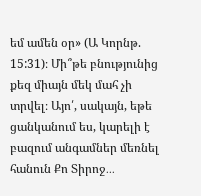եմ ամեն օր» (Ա Կորնթ. 15:31)։ Մի՞թե բնությունից քեզ միայն մեկ մահ չի տրվել։ Այո՛, սակայն, եթե ցանկանում ես, կարելի է բազում անգամներ մեռնել հանուն Քո Տիրոջ․․․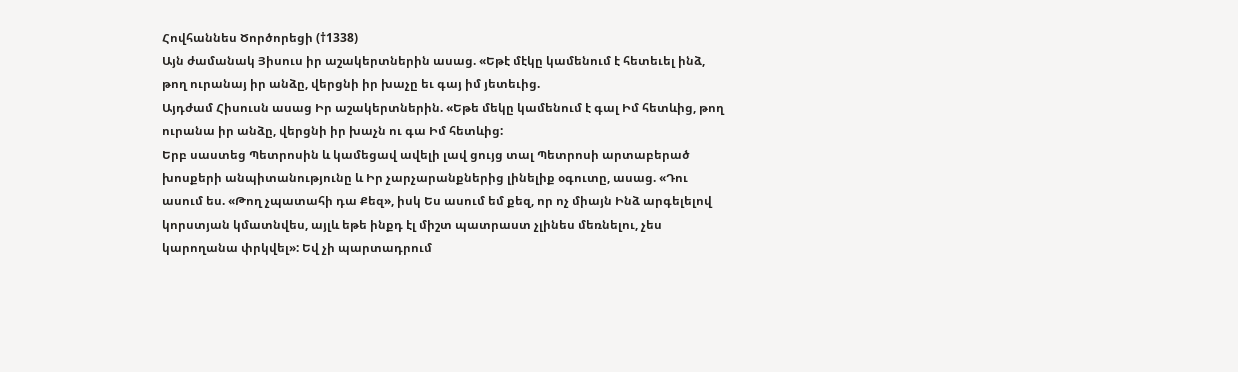Հովհաննես Ծործորեցի (†1338)
Այն ժամանակ Յիսուս իր աշակերտներին ասաց. «Եթէ մէկը կամենում է հետեւել ինձ, թող ուրանայ իր անձը, վերցնի իր խաչը եւ գայ իմ յետեւից.
Այդժամ Հիսուսն ասաց Իր աշակերտներին. «Եթե մեկը կամենում է գալ Իմ հետևից, թող ուրանա իր անձը, վերցնի իր խաչն ու գա Իմ հետևից:
Երբ սաստեց Պետրոսին և կամեցավ ավելի լավ ցույց տալ Պետրոսի արտաբերած խոսքերի անպիտանությունը և Իր չարչարանքներից լինելիք օգուտը, ասաց. «Դու ասում ես. «Թող չպատահի դա Քեզ», իսկ Ես ասում եմ քեզ, որ ոչ միայն Ինձ արգելելով կորստյան կմատնվես, այլև եթե ինքդ էլ միշտ պատրաստ չլինես մեռնելու, չես կարողանա փրկվել»: Եվ չի պարտադրում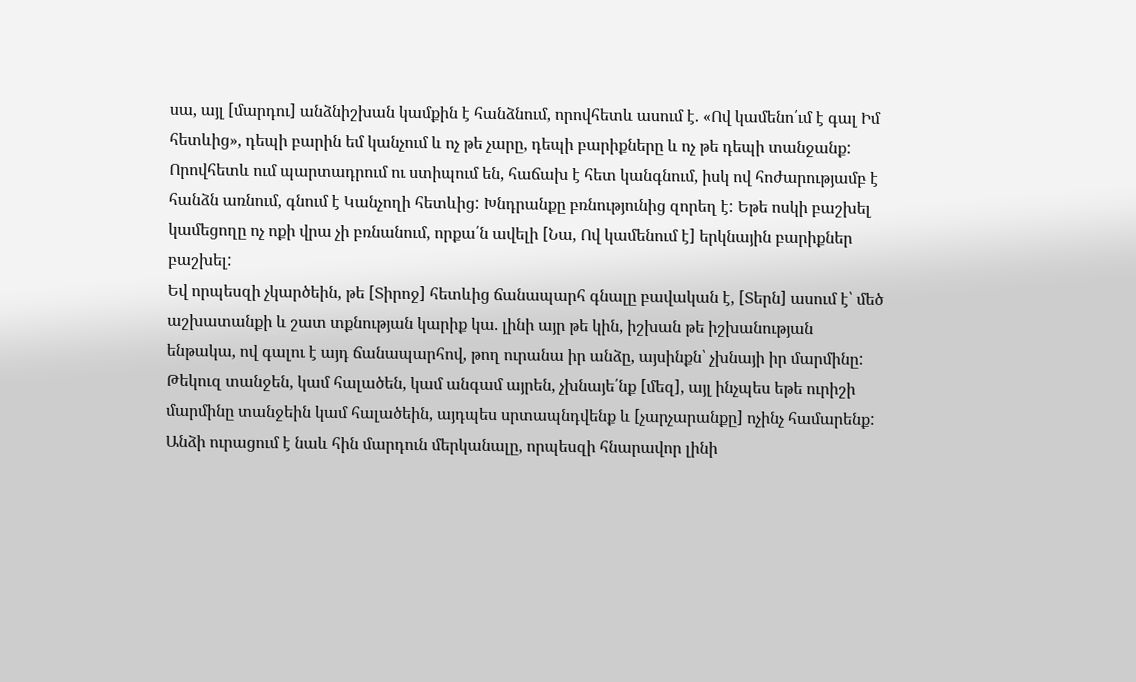սա, այլ [մարդու] անձնիշխան կամքին է հանձնում, որովհետև ասում է. «Ով կամենո՛ւմ է գալ Իմ հետևից», դեպի բարին եմ կանչում և ոչ թե չարը, դեպի բարիքները և ոչ թե դեպի տանջանք: Որովհետև ում պարտադրում ու ստիպում են, հաճախ է հետ կանգնում, իսկ ով հոժարությամբ է հանձն առնում, գնում է Կանչողի հետևից: Խնդրանքը բռնությունից զորեղ է: Եթե ոսկի բաշխել կամեցողը ոչ ոքի վրա չի բռնանում, որքա՛ն ավելի [Նա, Ով կամենում է] երկնային բարիքներ բաշխել:
Եվ որպեսզի չկարծեին, թե [Տիրոջ] հետևից ճանապարհ գնալը բավական է, [Տերն] ասում է՝ մեծ աշխատանքի և շատ տքնության կարիք կա. լինի այր թե կին, իշխան թե իշխանության ենթակա, ով գալու է այդ ճանապարհով, թող ուրանա իր անձը, այսինքն՝ չխնայի իր մարմինը: Թեկուզ տանջեն, կամ հալածեն, կամ անգամ այրեն, չխնայե՛նք [մեզ], այլ ինչպես եթե ուրիշի մարմինը տանջեին կամ հալածեին, այդպես սրտապնդվենք և [չարչարանքը] ոչինչ համարենք:
Անձի ուրացում է նաև հին մարդուն մերկանալը, որպեսզի հնարավոր լինի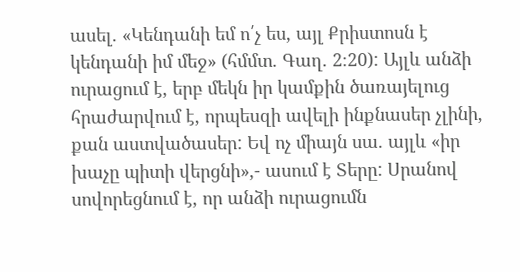ասել. «Կենդանի եմ ո՛չ ես, այլ Քրիստոսն է կենդանի իմ մեջ» (հմմտ. Գաղ. 2։20): Այլև անձի ուրացում է, երբ մեկն իր կամքին ծառայելուց հրաժարվում է, որպեսզի ավելի ինքնասեր չլինի, քան աստվածասեր: Եվ ոչ միայն սա. այլև «իր խաչը պիտի վերցնի»,- ասում է Տերը: Սրանով սովորեցնում է, որ անձի ուրացումն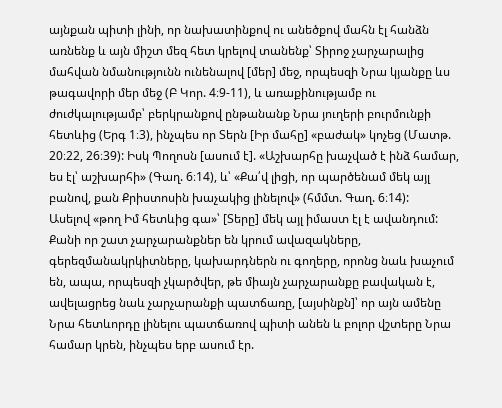այնքան պիտի լինի, որ նախատինքով ու անեծքով մահն էլ հանձն առնենք և այն միշտ մեզ հետ կրելով տանենք՝ Տիրոջ չարչարալից մահվան նմանությունն ունենալով [մեր] մեջ, որպեսզի Նրա կյանքը ևս թագավորի մեր մեջ (Բ Կոր. 4։9-11), և առաքինությամբ ու ժուժկալությամբ՝ բերկրանքով ընթանանք Նրա յուղերի բուրմունքի հետևից (Երգ 1։3), ինչպես որ Տերն [Իր մահը] «բաժակ» կոչեց (Մատթ. 20։22, 26։39): Իսկ Պողոսն [ասում է]. «Աշխարհը խաչված է ինձ համար, ես էլ՝ աշխարհի» (Գաղ. 6։14), և՝ «Քա՛վ լիցի, որ պարծենամ մեկ այլ բանով, քան Քրիստոսին խաչակից լինելով» (հմմտ. Գաղ. 6։14):
Ասելով «թող Իմ հետևից գա»՝ [Տերը] մեկ այլ իմաստ էլ է ավանդում: Քանի որ շատ չարչարանքներ են կրում ավազակները, գերեզմանակրկիտները, կախարդներն ու գողերը, որոնց նաև խաչում են, ապա, որպեսզի չկարծվեր, թե միայն չարչարանքը բավական է, ավելացրեց նաև չարչարանքի պատճառը, [այսինքն]՝ որ այն ամենը Նրա հետևորդը լինելու պատճառով պիտի անեն և բոլոր վշտերը Նրա համար կրեն, ինչպես երբ ասում էր.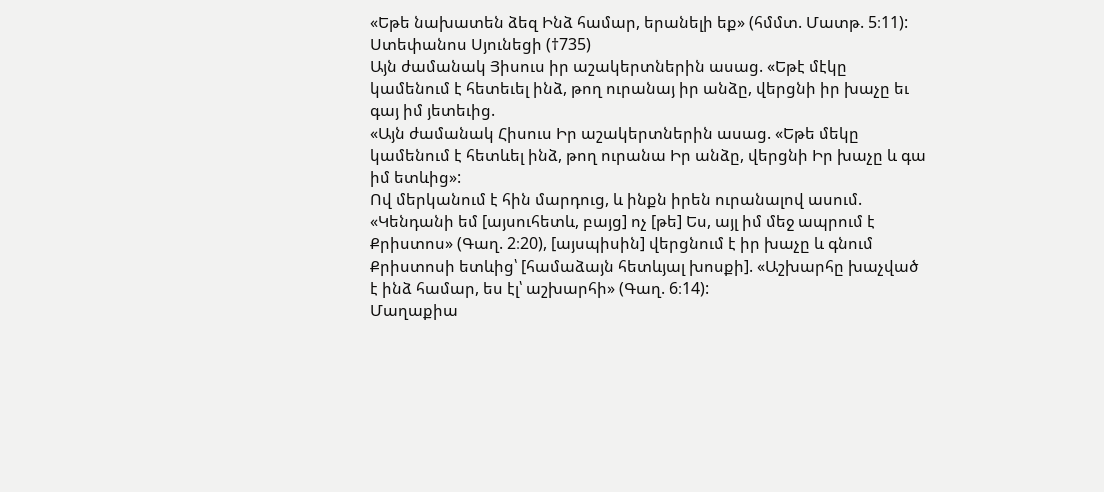«Եթե նախատեն ձեզ Ինձ համար, երանելի եք» (հմմտ. Մատթ. 5։11):
Ստեփանոս Սյունեցի (†735)
Այն ժամանակ Յիսուս իր աշակերտներին ասաց. «Եթէ մէկը կամենում է հետեւել ինձ, թող ուրանայ իր անձը, վերցնի իր խաչը եւ գայ իմ յետեւից.
«Այն ժամանակ Հիսուս Իր աշակերտներին ասաց. «Եթե մեկը կամենում է հետևել ինձ, թող ուրանա Իր անձը, վերցնի Իր խաչը և գա իմ ետևից»:
Ով մերկանում է հին մարդուց, և ինքն իրեն ուրանալով ասում. «Կենդանի եմ [այսուհետև, բայց] ոչ [թե] Ես, այլ իմ մեջ ապրում է Քրիստոս» (Գաղ. 2։20), [այսպիսին] վերցնում է իր խաչը և գնում Քրիստոսի ետևից՝ [համաձայն հետևյալ խոսքի]. «Աշխարհը խաչված է ինձ համար, ես էլ՝ աշխարհի» (Գաղ. 6։14):
Մաղաքիա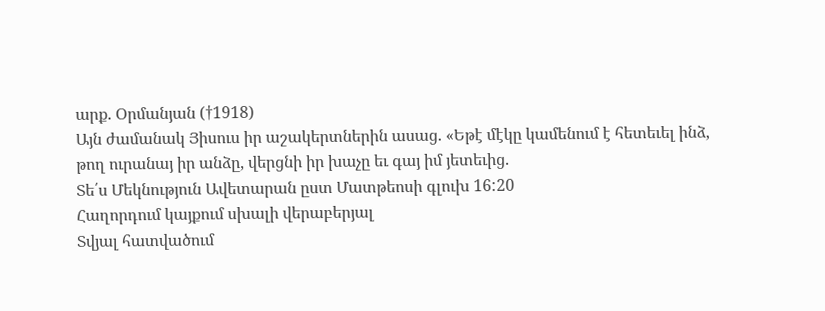արք. Օրմանյան (†1918)
Այն ժամանակ Յիսուս իր աշակերտներին ասաց. «Եթէ մէկը կամենում է հետեւել ինձ, թող ուրանայ իր անձը, վերցնի իր խաչը եւ գայ իմ յետեւից.
Տե՛ս Մեկնություն Ավետարան ըստ Մատթեոսի գլուխ 16:20
Հաղորդում կայքում սխալի վերաբերյալ
Տվյալ հատվածում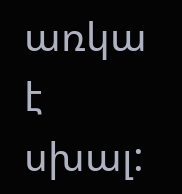առկա է սխալ: